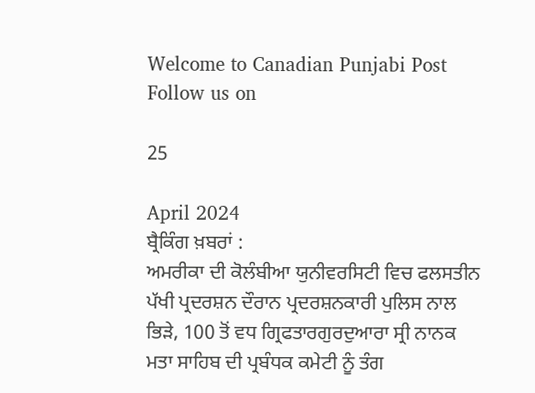Welcome to Canadian Punjabi Post
Follow us on

25

April 2024
ਬ੍ਰੈਕਿੰਗ ਖ਼ਬਰਾਂ :
ਅਮਰੀਕਾ ਦੀ ਕੋਲੰਬੀਆ ਯੁਨੀਵਰਸਿਟੀ ਵਿਚ ਫਲਸਤੀਨ ਪੱਖੀ ਪ੍ਰਦਰਸ਼ਨ ਦੌਰਾਨ ਪ੍ਰਦਰਸ਼ਨਕਾਰੀ ਪੁਲਿਸ ਨਾਲ ਭਿੜੇ, 100 ਤੋਂ ਵਧ ਗ੍ਰਿਫਤਾਰਗੁਰਦੁਆਰਾ ਸ੍ਰੀ ਨਾਨਕ ਮਤਾ ਸਾਹਿਬ ਦੀ ਪ੍ਰਬੰਧਕ ਕਮੇਟੀ ਨੂੰ ਤੰਗ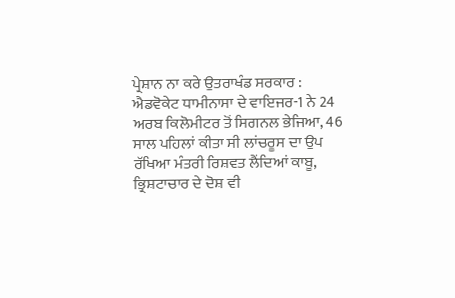ਪ੍ਰੇਸ਼ਾਨ ਨਾ ਕਰੇ ਉਤਰਾਖੰਡ ਸਰਕਾਰ : ਐਡਵੋਕੇਟ ਧਾਮੀਨਾਸਾ ਦੇ ਵਾਇਜਰ-1 ਨੇ 24 ਅਰਬ ਕਿਲੋਮੀਟਰ ਤੋਂ ਸਿਗਨਲ ਭੇਜਿਆ, 46 ਸਾਲ ਪਹਿਲਾਂ ਕੀਤਾ ਸੀ ਲਾਂਚਰੂਸ ਦਾ ਉਪ ਰੱਖਿਆ ਮੰਤਰੀ ਰਿਸ਼ਵਤ ਲੈਂਦਿਆਂ ਕਾਬੂ, ਭ੍ਰਿਸ਼ਟਾਚਾਰ ਦੇ ਦੋਸ਼ ਵੀ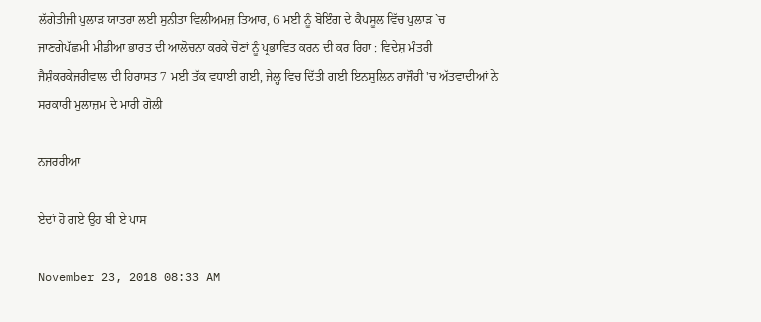ਲੱਗੇਤੀਜੀ ਪੁਲਾੜ ਯਾਤਰਾ ਲਈ ਸੁਨੀਤਾ ਵਿਲੀਅਮਜ਼ ਤਿਆਰ, 6 ਮਈ ਨੂੰ ਬੋਇੰਗ ਦੇ ਕੈਪਸੂਲ ਵਿੱਚ ਪੁਲਾੜ `ਚ ਜਾਣਗੇਪੱਛਮੀ ਮੀਡੀਆ ਭਾਰਤ ਦੀ ਆਲੋਚਨਾ ਕਰਕੇ ਚੋਣਾਂ ਨੂੰ ਪ੍ਰਭਾਵਿਤ ਕਰਨ ਦੀ ਕਰ ਰਿਹਾ : ਵਿਦੇਸ਼ ਮੰਤਰੀ ਜੈਸ਼ੰਕਰਕੇਜਰੀਵਾਲ ਦੀ ਹਿਰਾਸਤ 7 ਮਈ ਤੱਕ ਵਧਾਈ ਗਈ, ਜੇਲ੍ਹ ਵਿਚ ਦਿੱਤੀ ਗਈ ਇਨਸੁਲਿਨ ਰਾਜੌਰੀ 'ਚ ਅੱਤਵਾਦੀਆਂ ਨੇ ਸਰਕਾਰੀ ਮੁਲਾਜ਼ਮ ਦੇ ਮਾਰੀ ਗੋਲੀ

ਨਜਰਰੀਆ

ਏਦਾਂ ਹੋ ਗਏ ਉਹ ਬੀ ਏ ਪਾਸ

November 23, 2018 08:33 AM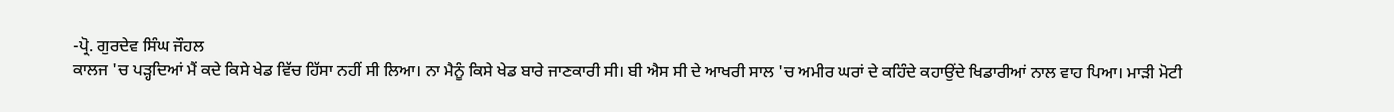-ਪ੍ਰੋ. ਗੁਰਦੇਵ ਸਿੰਘ ਜੌਹਲ
ਕਾਲਜ 'ਚ ਪੜ੍ਹਦਿਆਂ ਮੈਂ ਕਦੇ ਕਿਸੇ ਖੇਡ ਵਿੱਚ ਹਿੱਸਾ ਨਹੀਂ ਸੀ ਲਿਆ। ਨਾ ਮੈਨੂੰ ਕਿਸੇ ਖੇਡ ਬਾਰੇ ਜਾਣਕਾਰੀ ਸੀ। ਬੀ ਐਸ ਸੀ ਦੇ ਆਖਰੀ ਸਾਲ 'ਚ ਅਮੀਰ ਘਰਾਂ ਦੇ ਕਹਿੰਦੇ ਕਹਾਉਂਦੇ ਖਿਡਾਰੀਆਂ ਨਾਲ ਵਾਹ ਪਿਆ। ਮਾੜੀ ਮੋਟੀ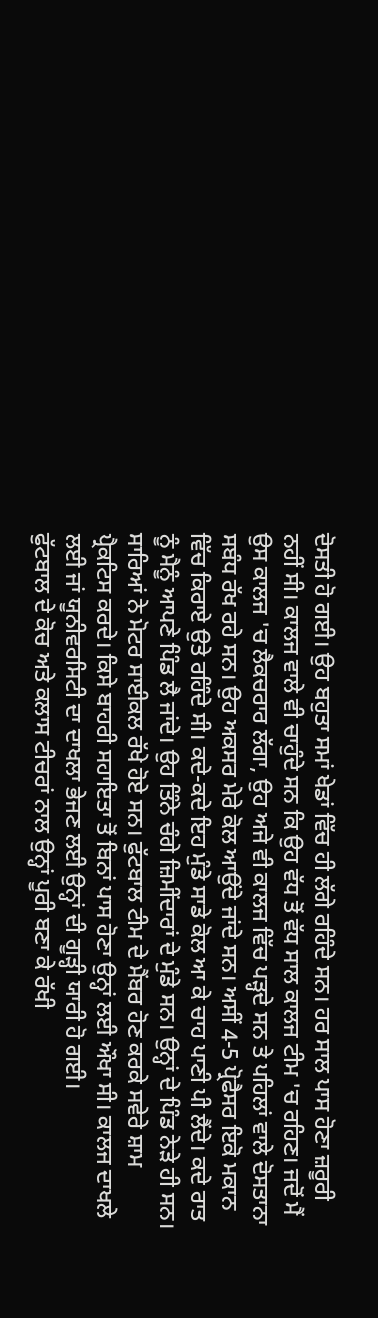ਦੋਸਤੀ ਹੋ ਗਈ। ਉਹ ਬਹੁਤਾ ਸਮਾਂ ਖੇਡਾਂ ਵਿੱਚ ਹੀ ਲੱਗੇ ਰਹਿੰਦੇ ਸਨ। ਹਰ ਸਾਲ ਪਾਸ ਹੋਣਾ ਜ਼ਰੂਰੀ ਨਹੀਂ ਸੀ। ਕਾਲਜ ਵਾਲੇ ਵੀ ਚਾਹੁੰਦੇ ਸਨ ਕਿ ਉਹ ਵੱਧ ਤੋਂ ਵੱਧ ਸਾਲ ਕਾਲਜ ਟੀਮ 'ਚ ਰਹਿਣ। ਜਦੋਂ ਮੈਂ ਉਸ ਕਾਲਜ 'ਚ ਲੈਕਚਰਾਰ ਲੱਗਾ, ਉਹ ਅਜੇ ਵੀ ਕਾਲਜ ਵਿੱਚ ਪੜ੍ਹਦੇ ਸਨ ਤੇ ਪਹਿਲਾਂ ਵਾਲੇ ਦੋਸਤਾਨਾ ਸਬੰਧ ਰੱਖ ਰਹੇ ਸਨ। ਉਹ ਅਕਸਰ ਮੇਰੇ ਕੋਲ ਆਉਂਦੇ ਜਾਂਦੇ ਸਨ। ਅਸੀਂ 4-5 ਪ੍ਰੋਫੈਸਰ ਇਕੋ ਮਕਾਨ ਵਿੱਚ ਕਿਰਾਏ ਉਤੇ ਰਹਿੰਦੇ ਸੀ। ਕਦੇ-ਕਦੇ ਇਹ ਮੁੰਡੇ ਸਾਡੇ ਕੋਲ ਆ ਕੇ ਚਾਹ ਪਾਣੀ ਪੀ ਲੈਂਦੇ। ਕਦੇ ਰਾਤ ਨੂੰ ਮੈਨੂੰ ਆਪਣੇ ਪਿੰਡ ਲੈ ਜਾਂਦੇ। ਉਹ ਤਿੰਨੇ ਚੰਗੇ ਜ਼ਿਮੀਂਦਾਰਾਂ ਦੇ ਮੁੰਡੇ ਸਨ। ਉਨ੍ਹਾਂ ਦੇ ਪਿੰਡ ਨੇੜੇ ਹੀ ਸਨ। ਸਾਰਿਆਂ ਨੇ ਮੋਟਰ ਸਾਈਕਲ ਰੱਖੇ ਹੋਏ ਸਨ। ਫੁੱਟਬਾਲ ਟੀਮ ਦੇ ਮੈਂਬਰ ਹੋਣ ਕਰਕੇ ਸਵੇਰੇ ਸ਼ਾਮ ਪ੍ਰੈਕਟਿਸ ਕਰਦੇ। ਕਿਸੇ ਬਾਹਰੀ ਸਹਾਇਤਾ ਤੋਂ ਬਿਨਾਂ ਪਾਸ ਹੋਣਾ ਉਨ੍ਹਾਂ ਲਈ ਔਖਾ ਸੀ। ਕਾਲਜ ਦਾਖਲੇ ਲਈ ਜਾਂ ਯੂਨੀਵਰਸਿਟੀ ਦਾ ਦਾਖਲਾ ਭੇਜਣ ਲਈ ਉਨ੍ਹਾਂ ਦੀ ਗੂੜ੍ਹੀ ਯਾਰੀ ਹੋ ਗਈ।
ਫੁੱਟਬਾਲ ਦੇ ਕੋਚ ਅਤੇ ਕਲਾਸ ਟੀਚਰਾਂ ਨਾਲ ਉਨ੍ਹਾਂ ਪੂਰੀ ਬਣਾ ਕੇ ਰੱਖੀ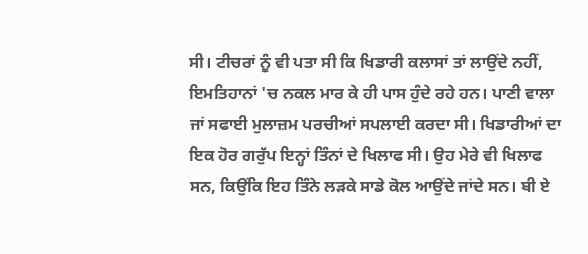ਸੀ। ਟੀਚਰਾਂ ਨੂੰ ਵੀ ਪਤਾ ਸੀ ਕਿ ਖਿਡਾਰੀ ਕਲਾਸਾਂ ਤਾਂ ਲਾਉਂਦੇ ਨਹੀਂ, ਇਮਤਿਹਾਨਾਂ 'ਚ ਨਕਲ ਮਾਰ ਕੇ ਹੀ ਪਾਸ ਹੁੰਦੇ ਰਹੇ ਹਨ। ਪਾਣੀ ਵਾਲਾ ਜਾਂ ਸਫਾਈ ਮੁਲਾਜ਼ਮ ਪਰਚੀਆਂ ਸਪਲਾਈ ਕਰਦਾ ਸੀ। ਖਿਡਾਰੀਆਂ ਦਾ ਇਕ ਹੋਰ ਗਰੁੱਪ ਇਨ੍ਹਾਂ ਤਿੰਨਾਂ ਦੇ ਖਿਲਾਫ ਸੀ। ਉਹ ਮੇਰੇ ਵੀ ਖਿਲਾਫ ਸਨ, ਕਿਉਂਕਿ ਇਹ ਤਿੰਨੇ ਲੜਕੇ ਸਾਡੇ ਕੋਲ ਆਉਂਦੇ ਜਾਂਦੇ ਸਨ। ਬੀ ਏ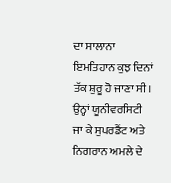ਦਾ ਸਾਲਾਨਾ ਇਮਤਿਹਾਨ ਕੁਝ ਦਿਨਾਂ ਤੱਕ ਸ਼ੁਰੂ ਹੋ ਜਾਣਾ ਸੀ। ਉਨ੍ਹਾਂ ਯੂਨੀਵਰਸਿਟੀ ਜਾ ਕੇ ਸੁਪਰਡੈਂਟ ਅਤੇ ਨਿਗਰਾਨ ਅਮਲੇ ਦੇ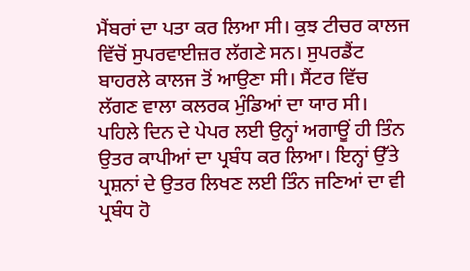ਮੈਂਬਰਾਂ ਦਾ ਪਤਾ ਕਰ ਲਿਆ ਸੀ। ਕੁਝ ਟੀਚਰ ਕਾਲਜ ਵਿੱਚੋਂ ਸੁਪਰਵਾਈਜ਼ਰ ਲੱਗਣੇ ਸਨ। ਸੁਪਰਡੈਂਟ ਬਾਹਰਲੇ ਕਾਲਜ ਤੋਂ ਆਉਣਾ ਸੀ। ਸੈਂਟਰ ਵਿੱਚ ਲੱਗਣ ਵਾਲਾ ਕਲਰਕ ਮੁੰਡਿਆਂ ਦਾ ਯਾਰ ਸੀ। ਪਹਿਲੇ ਦਿਨ ਦੇ ਪੇਪਰ ਲਈ ਉਨ੍ਹਾਂ ਅਗਾਊਂ ਹੀ ਤਿੰਨ ਉਤਰ ਕਾਪੀਆਂ ਦਾ ਪ੍ਰਬੰਧ ਕਰ ਲਿਆ। ਇਨ੍ਹਾਂ ਉੱਤੇ ਪ੍ਰਸ਼ਨਾਂ ਦੇ ਉਤਰ ਲਿਖਣ ਲਈ ਤਿੰਨ ਜਣਿਆਂ ਦਾ ਵੀ ਪ੍ਰਬੰਧ ਹੋ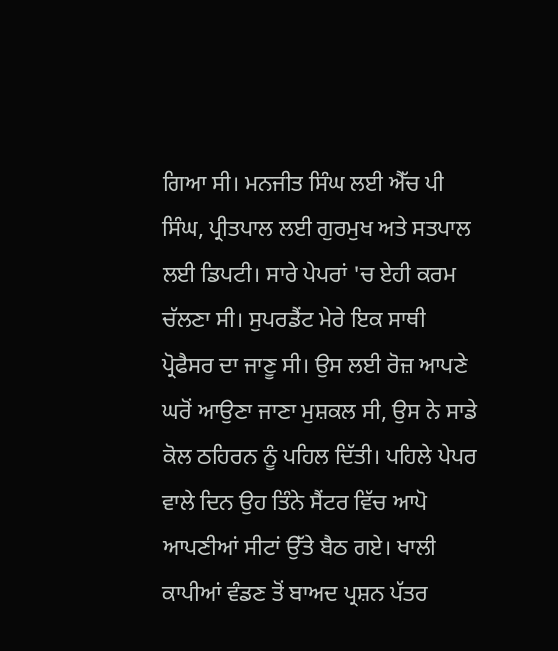ਗਿਆ ਸੀ। ਮਨਜੀਤ ਸਿੰਘ ਲਈ ਐੱਚ ਪੀ ਸਿੰਘ, ਪ੍ਰੀਤਪਾਲ ਲਈ ਗੁਰਮੁਖ ਅਤੇ ਸਤਪਾਲ ਲਈ ਡਿਪਟੀ। ਸਾਰੇ ਪੇਪਰਾਂ 'ਚ ਏਹੀ ਕਰਮ ਚੱਲਣਾ ਸੀ। ਸੁਪਰਡੈਂਟ ਮੇਰੇ ਇਕ ਸਾਥੀ ਪ੍ਰੋਫੈਸਰ ਦਾ ਜਾਣੂ ਸੀ। ਉਸ ਲਈ ਰੋਜ਼ ਆਪਣੇ ਘਰੋਂ ਆਉਣਾ ਜਾਣਾ ਮੁਸ਼ਕਲ ਸੀ, ਉਸ ਨੇ ਸਾਡੇ ਕੋਲ ਠਹਿਰਨ ਨੂੰ ਪਹਿਲ ਦਿੱਤੀ। ਪਹਿਲੇ ਪੇਪਰ ਵਾਲੇ ਦਿਨ ਉਹ ਤਿੰਨੇ ਸੈਂਟਰ ਵਿੱਚ ਆਪੋ ਆਪਣੀਆਂ ਸੀਟਾਂ ਉੱਤੇ ਬੈਠ ਗਏ। ਖਾਲੀ ਕਾਪੀਆਂ ਵੰਡਣ ਤੋਂ ਬਾਅਦ ਪ੍ਰਸ਼ਨ ਪੱਤਰ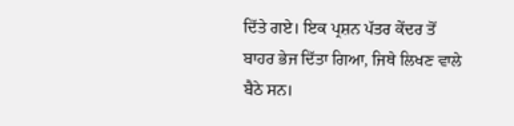ਦਿੱਤੇ ਗਏ। ਇਕ ਪ੍ਰਸ਼ਨ ਪੱਤਰ ਕੇਂਦਰ ਤੋਂ ਬਾਹਰ ਭੇਜ ਦਿੱਤਾ ਗਿਆ, ਜਿਥੇ ਲਿਖਣ ਵਾਲੇ ਬੈਠੇ ਸਨ।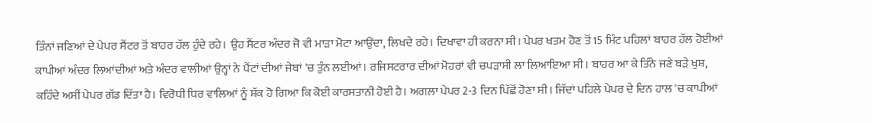ਤਿੰਨਾਂ ਜਣਿਆਂ ਦੇ ਪੇਪਰ ਸੈਂਟਰ ਤੋਂ ਬਾਹਰ ਹੱਲ ਹੁੰਦੇ ਰਹੇ। ਉਹ ਸੈਂਟਰ ਅੰਦਰ ਜੋ ਵੀ ਮਾੜਾ ਮੋਟਾ ਆਉਂਦਾ, ਲਿਖਦੇ ਰਹੇ। ਦਿਖਾਵਾ ਹੀ ਕਰਨਾ ਸੀ। ਪੇਪਰ ਖਤਮ ਹੋਣ ਤੋਂ 15 ਮਿੰਟ ਪਹਿਲਾਂ ਬਾਹਰ ਹੱਲ ਹੋਈਆਂ ਕਾਪੀਆਂ ਅੰਦਰ ਲਿਆਂਦੀਆਂ ਅਤੇ ਅੰਦਰ ਵਾਲੀਆਂ ਉਨ੍ਹਾਂ ਨੇ ਪੈਂਟਾਂ ਦੀਆਂ ਜੇਬਾਂ 'ਚ ਤੁੰਨ ਲਈਆਂ। ਰਜਿਸਟਰਾਰ ਦੀਆਂ ਮੋਹਰਾਂ ਵੀ ਚਪੜਾਸੀ ਲਾ ਲਿਆਇਆ ਸੀ। ਬਾਹਰ ਆ ਕੇ ਤਿੰਨੇ ਜਣੇ ਬੜੇ ਖੁਸ਼, ਕਹਿੰਦੇ ਅਸੀਂ ਪੇਪਰ ਗੱਡ ਦਿੱਤਾ ਹੈ। ਵਿਰੋਧੀ ਧਿਰ ਵਾਲਿਆਂ ਨੂੰ ਸ਼ੱਕ ਹੋ ਗਿਆ ਕਿ ਕੋਈ ਕਾਰਸਤਾਨੀ ਹੋਈ ਹੈ। ਅਗਲਾ ਪੇਪਰ 2-3 ਦਿਨ ਪਿੱਛੋਂ ਹੋਣਾ ਸੀ। ਜਿੱਦਾਂ ਪਹਿਲੇ ਪੇਪਰ ਦੇ ਦਿਨ ਹਾਲ 'ਚ ਕਾਪੀਆਂ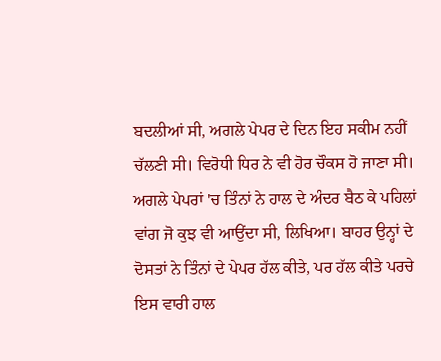ਬਦਲੀਆਂ ਸੀ, ਅਗਲੇ ਪੇਪਰ ਦੇ ਦਿਨ ਇਹ ਸਕੀਮ ਨਹੀਂ ਚੱਲਣੀ ਸੀ। ਵਿਰੋਧੀ ਧਿਰ ਨੇ ਵੀ ਹੋਰ ਚੌਕਸ ਹੋ ਜਾਣਾ ਸੀ।
ਅਗਲੇ ਪੇਪਰਾਂ 'ਚ ਤਿੰਨਾਂ ਨੇ ਹਾਲ ਦੇ ਅੰਦਰ ਬੈਠ ਕੇ ਪਹਿਲਾਂ ਵਾਂਗ ਜੋ ਕੁਝ ਵੀ ਆਉਂਦਾ ਸੀ, ਲਿਖਿਆ। ਬਾਹਰ ਉਨ੍ਹਾਂ ਦੇ ਦੋਸਤਾਂ ਨੇ ਤਿੰਨਾਂ ਦੇ ਪੇਪਰ ਹੱਲ ਕੀਤੇ, ਪਰ ਹੱਲ ਕੀਤੇ ਪਰਚੇ ਇਸ ਵਾਰੀ ਹਾਲ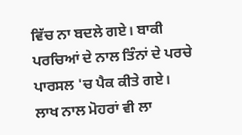ਵਿੱਚ ਨਾ ਬਦਲੇ ਗਏ। ਬਾਕੀ ਪਰਚਿਆਂ ਦੇ ਨਾਲ ਤਿੰਨਾਂ ਦੇ ਪਰਚੇ ਪਾਰਸਲ 'ਚ ਪੈਕ ਕੀਤੇ ਗਏ। ਲਾਖ ਨਾਲ ਮੋਹਰਾਂ ਵੀ ਲਾ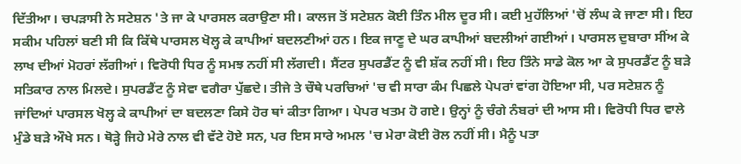ਦਿੱਤੀਆ। ਚਪੜਾਸੀ ਨੇ ਸਟੇਸ਼ਨ 'ਤੇ ਜਾ ਕੇ ਪਾਰਸਲ ਕਰਾਉਣਾ ਸੀ। ਕਾਲਜ ਤੋਂ ਸਟੇਸ਼ਨ ਕੋਈ ਤਿੰਨ ਮੀਲ ਦੂਰ ਸੀ। ਕਈ ਮੁਹੱਲਿਆਂ 'ਚੋਂ ਲੰਘ ਕੇ ਜਾਣਾ ਸੀ। ਇਹ ਸਕੀਮ ਪਹਿਲਾਂ ਬਣੀ ਸੀ ਕਿ ਕਿੱਥੇ ਪਾਰਸਲ ਖੋਲ੍ਹ ਕੇ ਕਾਪੀਆਂ ਬਦਲਣੀਆਂ ਹਨ। ਇਕ ਜਾਣੂ ਦੇ ਘਰ ਕਾਪੀਆਂ ਬਦਲੀਆਂ ਗਈਆਂ। ਪਾਰਸਲ ਦੁਬਾਰਾ ਸੀਂਅ ਕੇ ਲਾਖ ਦੀਆਂ ਮੋਹਰਾਂ ਲੱਗੀਆਂ। ਵਿਰੋਧੀ ਧਿਰ ਨੂੰ ਸਮਝ ਨਹੀਂ ਸੀ ਲੱਗਦੀ। ਸੈਂਟਰ ਸੁਪਰਡੈਂਟ ਨੂੰ ਵੀ ਸ਼ੱਕ ਨਹੀਂ ਸੀ। ਇਹ ਤਿੰਨੇ ਸਾਡੇ ਕੋਲ ਆ ਕੇ ਸੁਪਰਡੈਂਟ ਨੂੰ ਬੜੇ ਸਤਿਕਾਰ ਨਾਲ ਮਿਲਦੇ। ਸੁਪਰਡੈਂਟ ਨੂੰ ਸੇਵਾ ਵਗੈਰਾ ਪੁੱਛਦੇ। ਤੀਜੇ ਤੇ ਚੌਥੇ ਪਰਚਿਆਂ 'ਚ ਵੀ ਸਾਰਾ ਕੰਮ ਪਿਛਲੇ ਪੇਪਰਾਂ ਵਾਂਗ ਹੋਇਆ ਸੀ, ਪਰ ਸਟੇਸ਼ਨ ਨੂੰ ਜਾਂਦਿਆਂ ਪਾਰਸਲ ਖੋਲ੍ਹ ਕੇ ਕਾਪੀਆਂ ਦਾ ਬਦਲਣਾ ਕਿਸੇ ਹੋਰ ਥਾਂ ਕੀਤਾ ਗਿਆ। ਪੇਪਰ ਖਤਮ ਹੋ ਗਏ। ਉਨ੍ਹਾਂ ਨੂੰ ਚੰਗੇ ਨੰਬਰਾਂ ਦੀ ਆਸ ਸੀ। ਵਿਰੋਧੀ ਧਿਰ ਵਾਲੇ ਮੁੰਡੇ ਬੜੇ ਔਖੇ ਸਨ। ਥੋੜ੍ਹੇ ਜਿਹੇ ਮੇਰੇ ਨਾਲ ਵੀ ਵੱਟੇ ਹੋਏ ਸਨ, ਪਰ ਇਸ ਸਾਰੇ ਅਮਲ 'ਚ ਮੇਰਾ ਕੋਈ ਰੋਲ ਨਹੀਂ ਸੀ। ਮੈਨੂੰ ਪਤਾ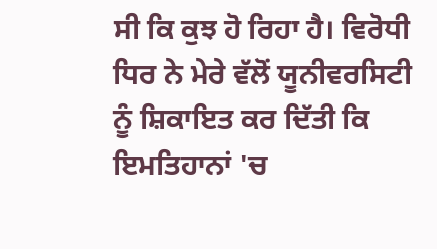ਸੀ ਕਿ ਕੁਝ ਹੋ ਰਿਹਾ ਹੈ। ਵਿਰੋਧੀ ਧਿਰ ਨੇ ਮੇਰੇ ਵੱਲੋਂ ਯੂਨੀਵਰਸਿਟੀ ਨੂੰ ਸ਼ਿਕਾਇਤ ਕਰ ਦਿੱਤੀ ਕਿ ਇਮਤਿਹਾਨਾਂ 'ਚ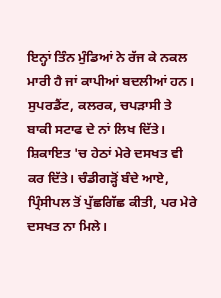ਇਨ੍ਹਾਂ ਤਿੰਨ ਮੁੰਡਿਆਂ ਨੇ ਰੱਜ ਕੇ ਨਕਲ ਮਾਰੀ ਹੈ ਜਾਂ ਕਾਪੀਆਂ ਬਦਲੀਆਂ ਹਨ। ਸੁਪਰਡੈਂਟ, ਕਲਰਕ, ਚਪੜਾਸੀ ਤੇ ਬਾਕੀ ਸਟਾਫ ਦੇ ਨਾਂ ਲਿਖ ਦਿੱਤੇ। ਸ਼ਿਕਾਇਤ 'ਚ ਹੇਠਾਂ ਮੇਰੇ ਦਸਖਤ ਵੀ ਕਰ ਦਿੱਤੇ। ਚੰਡੀਗੜ੍ਹੋਂ ਬੰਦੇ ਆਏ, ਪ੍ਰਿੰਸੀਪਲ ਤੋਂ ਪੁੱਛਗਿੱਛ ਕੀਤੀ, ਪਰ ਮੇਰੇ ਦਸਖਤ ਨਾ ਮਿਲੇ।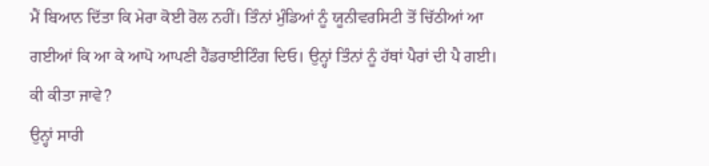ਮੈਂ ਬਿਆਨ ਦਿੱਤਾ ਕਿ ਮੇਰਾ ਕੋਈ ਰੋਲ ਨਹੀਂ। ਤਿੰਨਾਂ ਮੁੰਡਿਆਂ ਨੂੰ ਯੂਨੀਵਰਸਿਟੀ ਤੋਂ ਚਿੱਠੀਆਂ ਆ ਗਈਆਂ ਕਿ ਆ ਕੇ ਆਪੋ ਆਪਣੀ ਹੈਂਡਰਾਈਟਿੰਗ ਦਿਓ। ਉਨ੍ਹਾਂ ਤਿੰਨਾਂ ਨੂੰ ਹੱਥਾਂ ਪੈਰਾਂ ਦੀ ਪੈ ਗਈ। ਕੀ ਕੀਤਾ ਜਾਵੇ?
ਉਨ੍ਹਾਂ ਸਾਰੀ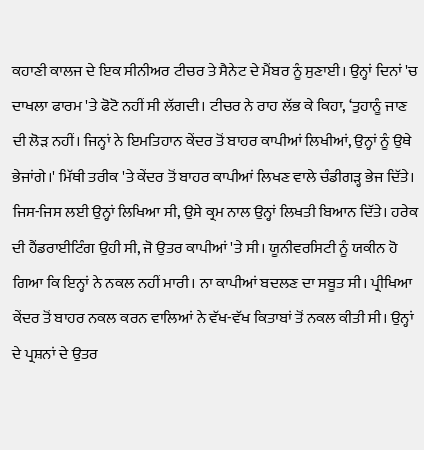ਕਹਾਣੀ ਕਾਲਜ ਦੇ ਇਕ ਸੀਨੀਅਰ ਟੀਚਰ ਤੇ ਸੈਨੇਟ ਦੇ ਮੈਂਬਰ ਨੂੰ ਸੁਣਾਈ। ਉਨ੍ਹਾਂ ਦਿਨਾਂ 'ਚ ਦਾਖਲਾ ਫਾਰਮ 'ਤੇ ਫੋਟੋ ਨਹੀਂ ਸੀ ਲੱਗਦੀ। ਟੀਚਰ ਨੇ ਰਾਹ ਲੱਭ ਕੇ ਕਿਹਾ, ‘ਤੁਹਾਨੂੰ ਜਾਣ ਦੀ ਲੋੜ ਨਹੀਂ। ਜਿਨ੍ਹਾਂ ਨੇ ਇਮਤਿਹਾਨ ਕੇਂਦਰ ਤੋਂ ਬਾਹਰ ਕਾਪੀਆਂ ਲਿਖੀਆਂ, ਉਨ੍ਹਾਂ ਨੂੰ ਉਥੇ ਭੇਜਾਂਗੇ।' ਮਿੱਥੀ ਤਰੀਕ 'ਤੇ ਕੇਂਦਰ ਤੋਂ ਬਾਹਰ ਕਾਪੀਆਂ ਲਿਖਣ ਵਾਲੇ ਚੰਡੀਗੜ੍ਹ ਭੇਜ ਦਿੱਤੇ। ਜਿਸ-ਜਿਸ ਲਈ ਉਨ੍ਹਾਂ ਲਿਖਿਆ ਸੀ, ਉਸੇ ਕ੍ਰਮ ਨਾਲ ਉਨ੍ਹਾਂ ਲਿਖਤੀ ਬਿਆਨ ਦਿੱਤੇ। ਹਰੇਕ ਦੀ ਹੈਂਡਰਾਈਟਿੰਗ ਉਹੀ ਸੀ, ਜੋ ਉਤਰ ਕਾਪੀਆਂ 'ਤੇ ਸੀ। ਯੂਨੀਵਰਸਿਟੀ ਨੂੰ ਯਕੀਨ ਹੋ ਗਿਆ ਕਿ ਇਨ੍ਹਾਂ ਨੇ ਨਕਲ ਨਹੀਂ ਮਾਰੀ। ਨਾ ਕਾਪੀਆਂ ਬਦਲਣ ਦਾ ਸਬੂਤ ਸੀ। ਪ੍ਰੀਖਿਆ ਕੇਂਦਰ ਤੋਂ ਬਾਹਰ ਨਕਲ ਕਰਨ ਵਾਲਿਆਂ ਨੇ ਵੱਖ-ਵੱਖ ਕਿਤਾਬਾਂ ਤੋਂ ਨਕਲ ਕੀਤੀ ਸੀ। ਉਨ੍ਹਾਂ ਦੇ ਪ੍ਰਸ਼ਨਾਂ ਦੇ ਉਤਰ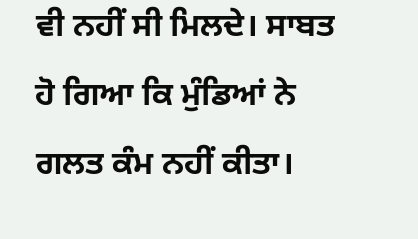ਵੀ ਨਹੀਂ ਸੀ ਮਿਲਦੇ। ਸਾਬਤ ਹੋ ਗਿਆ ਕਿ ਮੁੰਡਿਆਂ ਨੇ ਗਲਤ ਕੰਮ ਨਹੀਂ ਕੀਤਾ।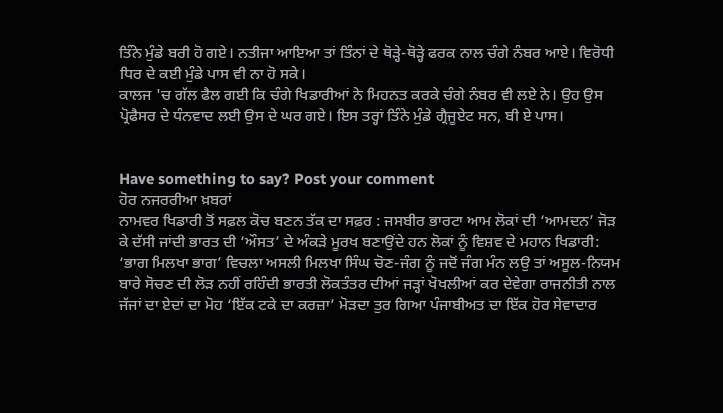ਤਿੰਨੇ ਮੁੰਡੇ ਬਰੀ ਹੋ ਗਏ। ਨਤੀਜਾ ਆਇਆ ਤਾਂ ਤਿੰਨਾਂ ਦੇ ਥੋੜ੍ਹੇ-ਥੋੜ੍ਹੇ ਫਰਕ ਨਾਲ ਚੰਗੇ ਨੰਬਰ ਆਏ। ਵਿਰੋਧੀ ਧਿਰ ਦੇ ਕਈ ਮੁੰਡੇ ਪਾਸ ਵੀ ਨਾ ਹੋ ਸਕੇ।
ਕਾਲਜ 'ਚ ਗੱਲ ਫੈਲ ਗਈ ਕਿ ਚੰਗੇ ਖਿਡਾਰੀਆਂ ਨੇ ਮਿਹਨਤ ਕਰਕੇ ਚੰਗੇ ਨੰਬਰ ਵੀ ਲਏ ਨੇ। ਉਹ ਉਸ ਪ੍ਰੋਫੈਸਰ ਦੇ ਧੰਨਵਾਦ ਲਈ ਉਸ ਦੇ ਘਰ ਗਏ। ਇਸ ਤਰ੍ਹਾਂ ਤਿੰਨੇ ਮੁੰਡੇ ਗ੍ਰੈਜੂਏਟ ਸਨ, ਬੀ ਏ ਪਾਸ।


Have something to say? Post your comment
ਹੋਰ ਨਜਰਰੀਆ ਖ਼ਬਰਾਂ
ਨਾਮਵਰ ਖਿਡਾਰੀ ਤੋਂ ਸਫ਼ਲ ਕੋਚ ਬਣਨ ਤੱਕ ਦਾ ਸਫ਼ਰ : ਜਸਬੀਰ ਭਾਰਟਾ ਆਮ ਲੋਕਾਂ ਦੀ ‘ਆਮਦਨ’ ਜੋੜ ਕੇ ਦੱਸੀ ਜਾਂਦੀ ਭਾਰਤ ਦੀ ‘ਔਸਤ’ ਦੇ ਅੰਕੜੇ ਮੂਰਖ ਬਣਾਉਂਦੇ ਹਨ ਲੋਕਾਂ ਨੂੰ ਵਿਸ਼ਵ ਦੇ ਮਹਾਨ ਖਿਡਾਰੀ: ‘ਭਾਗ ਮਿਲਖਾ ਭਾਗ’ ਵਿਚਲਾ ਅਸਲੀ ਮਿਲਖਾ ਸਿੰਘ ਚੋਣ-ਜੰਗ ਨੂੰ ਜਦੋਂ ਜੰਗ ਮੰਨ ਲਉ ਤਾਂ ਅਸੂਲ-ਨਿਯਮ ਬਾਰੇ ਸੋਚਣ ਦੀ ਲੋੜ ਨਹੀਂ ਰਹਿੰਦੀ ਭਾਰਤੀ ਲੋਕਤੰਤਰ ਦੀਆਂ ਜੜ੍ਹਾਂ ਖੋਖਲੀਆਂ ਕਰ ਦੇਵੇਗਾ ਰਾਜਨੀਤੀ ਨਾਲ ਜੱਜਾਂ ਦਾ ਏਦਾਂ ਦਾ ਮੋਹ ‘ਇੱਕ ਟਕੇ ਦਾ ਕਰਜ਼ਾ’ ਮੋੜਦਾ ਤੁਰ ਗਿਆ ਪੰਜਾਬੀਅਤ ਦਾ ਇੱਕ ਹੋਰ ਸੇਵਾਦਾਰ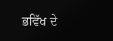ਭਵਿੱਖ ਦੇ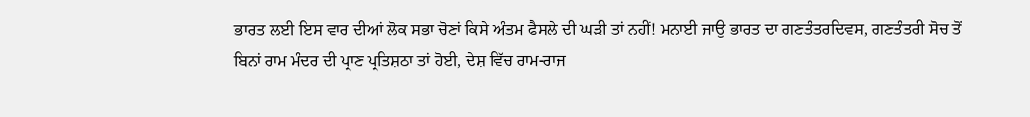ਭਾਰਤ ਲਈ ਇਸ ਵਾਰ ਦੀਆਂ ਲੋਕ ਸਭਾ ਚੋਣਾਂ ਕਿਸੇ ਅੰਤਮ ਫੈਸਲੇ ਦੀ ਘੜੀ ਤਾਂ ਨਹੀਂ! ਮਨਾਈ ਜਾਉ ਭਾਰਤ ਦਾ ਗਣਤੰਤਰਦਿਵਸ, ਗਣਤੰਤਰੀ ਸੋਚ ਤੋਂ ਬਿਨਾਂ ਰਾਮ ਮੰਦਰ ਦੀ ਪ੍ਰਾਣ ਪ੍ਰਤਿਸ਼ਠਾ ਤਾਂ ਹੋਈ, ਦੇਸ਼ ਵਿੱਚ ਰਾਮ-ਰਾਜ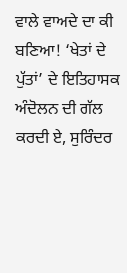ਵਾਲੇ ਵਾਅਦੇ ਦਾ ਕੀ ਬਣਿਆ! ‘ਖੇਤਾਂ ਦੇ ਪੁੱਤਾਂ’ ਦੇ ਇਤਿਹਾਸਕ ਅੰਦੋਲਨ ਦੀ ਗੱਲ ਕਰਦੀ ਏ, ਸੁਰਿੰਦਰ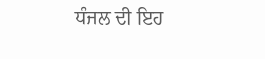ਧੰਜਲ ਦੀ ਇਹ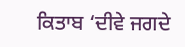ਕਿਤਾਬ ‘ਦੀਵੇ ਜਗਦੇ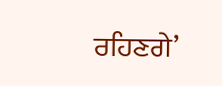ਰਹਿਣਗੇ’